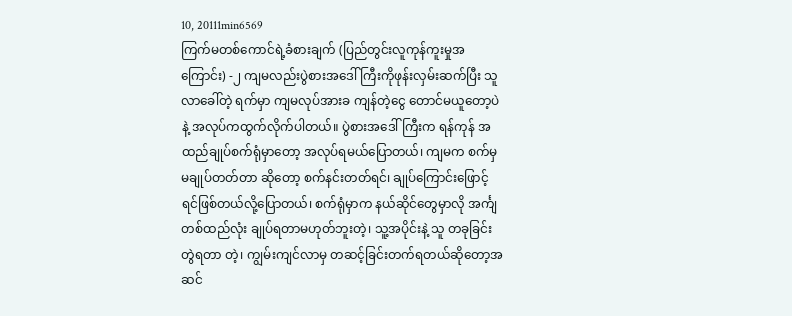10, 20111min6569
ကြက်မတစ်ကောင်ရဲ့ခံစားချက် (ပြည်တွင်းလူကုန်ကူးမှုအကြောင်း) -၂ ကျမလည်းပွဲစားအဒေါ်ကြီးကိုဖုန်းလှမ်းဆက်ပြီး သူလာခေါ်တဲ့ ရက်မှာ ကျမလုပ်အားခ ကျန်တဲ့ငွေ တောင်မယူတော့ပဲနဲ့ အလုပ်ကထွက်လိုက်ပါတယ်။ ပွဲစားအဒေါ်ကြီးက ရန်ကုန် အထည်ချုပ်စက်ရုံမှာတော့ အလုပ်ရမယ်ပြောတယ်၊ ကျမက စက်မှ မချုပ်တတ်တာ ဆိုတော့ စက်နင်းတတ်ရင်၊ ချုပ်ကြောင်းဖြောင့် ရင်ဖြစ်တယ်လို့ပြောတယ်၊ စက်ရုံမှာက နယ်ဆိုင်တွေမှာလို အင်္ကျ တစ်ထည်လုံး ချုပ်ရတာမဟုတ်ဘူးတဲ့၊ သူ့အပိုင်းနဲ့ သူ တခုခြင်းတွဲရတာ တဲ့၊ ကျွမ်းကျင်လာမှ တဆင့်ခြင်းတက်ရတယ်ဆိုတော့အဆင်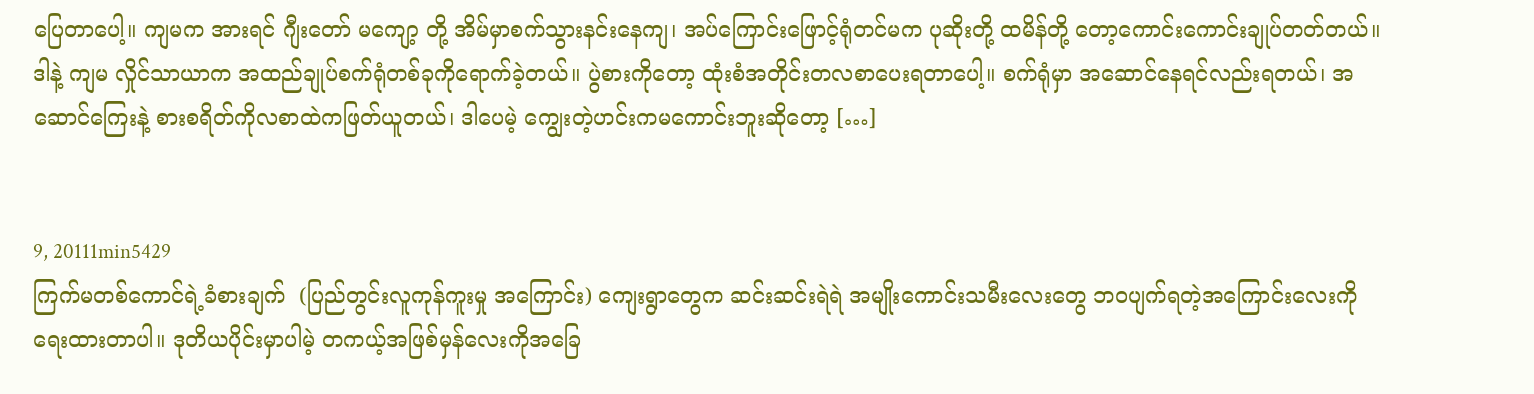ပြေတာပေါ့။ ကျမက အားရင် ဂျီးတော် မကျော့ တို့ အိမ်မှာစက်သွားနင်းနေကျ၊ အပ်ကြောင်းဖြောင့်ရုံတင်မက ပုဆိုးတို့ ထမိန်တို့ တော့ကောင်းကောင်းချုပ်တတ်တယ်။ ဒါနဲ့ ကျမ လှိုင်သာယာက အထည်ချုပ်စက်ရုံတစ်ခုကိုရောက်ခဲ့တယ်။ ပွဲစားကိုတော့ ထုံးစံအတိုင်းတလစာပေးရတာပေါ့။ စက်ရုံမှာ အဆောင်နေရင်လည်းရတယ်၊ အဆောင်ကြေးနဲ့ စားစရိတ်ကိုလစာထဲကဖြတ်ယူတယ်၊ ဒါပေမဲ့ ကျွေးတဲ့ဟင်းကမကောင်းဘူးဆိုတော့ […]


9, 20111min5429
ကြက်မတစ်ကောင်ရဲ့ခံစားချက်  (ပြည်တွင်းလူကုန်ကူးမှု အကြောင်း) ကျေးရွာတွေက ဆင်းဆင်းရဲရဲ အမျိုးကောင်းသမီးလေးတွေ ဘဝပျက်ရတဲ့အကြောင်းလေးကိုရေးထားတာပါ။ ဒုတိယပိုင်းမှာပါမဲ့ တကယ့်အဖြစ်မှန်လေးကိုအခြေ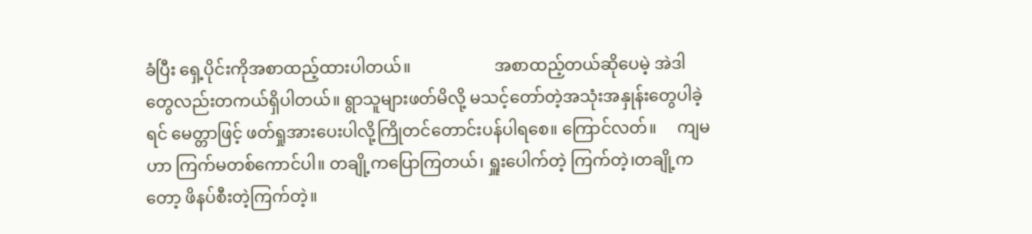ခံပြီး ရှေ့ပိုင်းကိုအစာထည့်ထားပါတယ်။                    အစာထည့်တယ်ဆိုပေမဲ့ အဲဒါတွေလည်းတကယ်ရှိပါတယ်။ ရွာသူများဖတ်မိလို့ မသင့်တော်တဲ့အသုံးအနှုန်းတွေပါခဲ့ရင် မေတ္တာဖြင့် ဖတ်ရှုအားပေးပါလို့ကြိုတင်တောင်းပန်ပါရစေ။ ကြောင်လတ်။     ကျမဟာ ကြက်မတစ်ကောင်ပါ။ တချို့ကပြောကြတယ်၊ ရှူးပေါက်တဲ့ ကြက်တဲ့၊တချို့ကတော့ ဖိနပ်စီးတဲ့ကြက်တဲ့။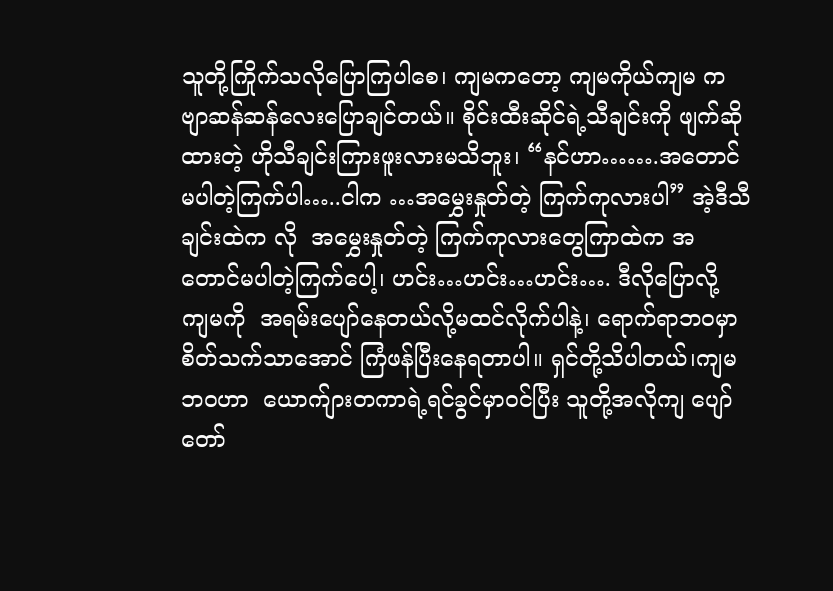သူတို့ကြိုက်သလိုပြောကြပါစေ၊ ကျမကတော့ ကျမကိုယ်ကျမ ကဗျာဆန်ဆန်လေးပြောချင်တယ်။ စိုင်းထီးဆိုင်ရဲ့သီချင်းကို ဖျက်ဆိုထားတဲ့ ဟိုသီချင်းကြားဖူးလားမသိဘူး၊ “နင်ဟာ…….အတောင်မပါတဲ့ကြက်ပါ…..ငါက …အမွှေးနှုတ်တဲ့ ကြက်ကုလားပါ” အဲ့ဒီသီချင်းထဲက လို  အမွှေးနှုတ်တဲ့ ကြက်ကုလားတွေကြာထဲက အတောင်မပါတဲ့ကြက်ပေါ့၊ ဟင်း…ဟင်း…ဟင်း…. ဒီလိုပြောလို့ ကျမကို  အရမ်းပျော်နေတယ်လို့မထင်လိုက်ပါနဲ့၊ ရောက်ရာဘဝမှာ စိတ်သက်သာအောင် ကြံဖန်ပြီးနေရတာပါ။ ရှင်တို့သိပါတယ်၊ကျမဘဝဟာ  ယောက်ျားတကာရဲ့ရင်ခွင်မှာဝင်ပြီး သူတို့အလိုကျ ပျော်တော်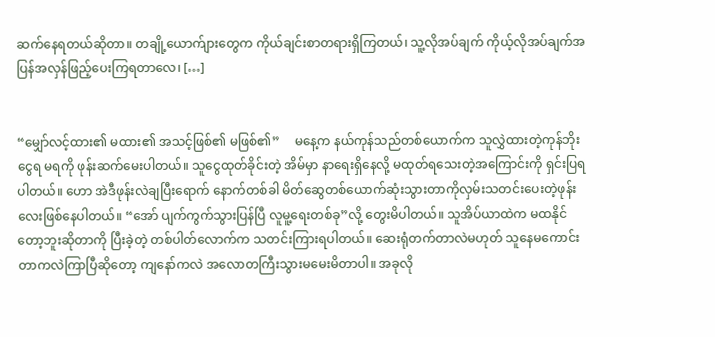ဆက်နေရတယ်ဆိုတာ။ တချို့ယောက်ျားတွေက ကိုယ်ချင်းစာတရားရှိကြတယ်၊ သူ့လိုအပ်ချက် ကိုယ့်လိုအပ်ချက်အပြန်အလှန်ဖြည့်ပေးကြရတာလေ၊ […]


“မျှော်လင့်ထား၏ မထား၏ အသင့်ဖြစ်၏ မဖြစ်၏”     မနေ့က နယ်ကုန်သည်တစ်ယောက်က သူလွှဲထားတဲ့ကုန်ဘိုးငွေရ မရကို ဖုန်းဆက်မေးပါတယ်။ သူငွေထုတ်ခိုင်းတဲ့ အိမ်မှာ နာရေးရှိနေလို့ မထုတ်ရသေးတဲ့အကြောင်းကို ရှင်းပြရပါတယ်။ ဟော အဲဒီဖုန်းလဲချပြီးရောက် နောက်တစ်ခါ မိတ်ဆွေတစ်ယောက်ဆုံးသွားတာကိုလှမ်းသတင်းပေးတဲ့ဖုန်းလေးဖြစ်နေပါတယ်။ “အော် ပျက်ကွက်သွားပြန်ပြီ လူမူ့ရေးတစ်ခု”လို့ တွေးမိပါတယ်။ သူအိပ်ယာထဲက မထနိုင်တော့ဘူးဆိုတာကို ပြီးခဲ့တဲ့ တစ်ပါတ်လောက်က သတင်းကြားရပါတယ်။ ဆေးရုံတက်တာလဲမဟုတ် သူနေမကောင်းတာကလဲကြာပြီဆိုတော့ ကျနော်ကလဲ အလောတကြီးသွားမမေးမိတာပါ။ အခုလို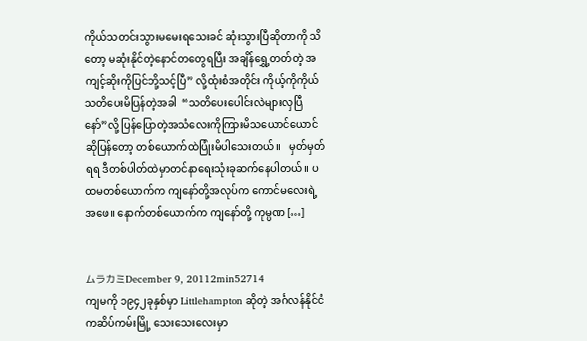ကိုယ်သတင်းသွားမမေးရသေးခင် ဆုံးသွားပြီဆိုတာကို သိတော့ မဆုံးနိုင်တဲ့နောင်တတွေရပြီး အချိန်ရွှေ့တတ်တဲ့ အကျင့်ဆိုးကိုပြင်ဘို့သင့်ပြီ” လို့ထုံးစံအတိုင်း ကိုယ့်ကိုကိုယ်သတိပေးမိပြန်တဲ့အခါ  “သတိပေးပေါင်းလဲများလှပြီနော်”လို့ ပြန်ပြောတဲ့အသံလေးကိုကြားမိသယောင်ယောင်ဆိုပြန်တော့ တစ်ယောက်ထဲပြုံးမိပါသေးတယ်။   မှတ်မှတ်ရရ ဒီတစ်ပါတ်ထဲမှာတင်နာရေးသုံးခုဆက်နေပါတယ်။ ပထမတစ်ယောက်က ကျနော်တို့အလုပ်က ကောင်မလေးရဲ့အဖေ။ နောက်တစ်ယောက်က ကျနော်တို့ ကုမ္ပဏ […]


ムラカミDecember 9, 20112min52714
ကျမကို ၁၉၄၂ခုနှစ်မှာ Littlehampton ဆိုတဲ့ အင်္ဂလန်နိုင်ငံ ကဆိပ်ကမ်းမြို့ သေးသေးလေးမှာ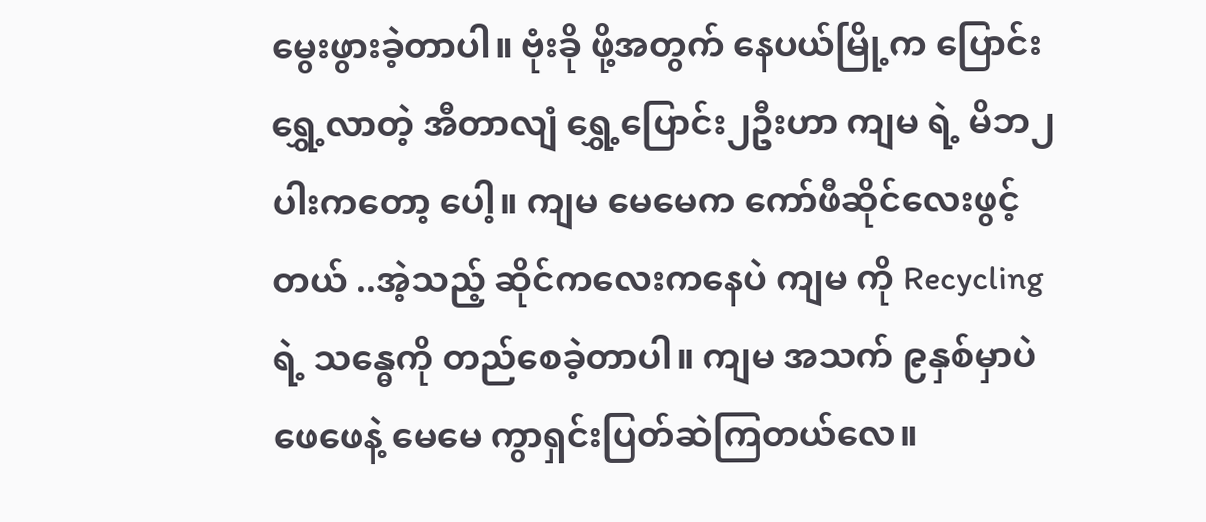မွေးဖွားခဲ့တာပါ။ ဗုံးခို ဖို့အတွက် နေပယ်မြို့က ပြောင်းရွှေ့လာတဲ့ အီတာလျံ ရွှေ့ပြောင်း၂ဦးဟာ ကျမ ရဲ့ မိဘ၂ပါးကတော့ ပေါ့။ ကျမ မေမေက ကော်ဖီဆိုင်လေးဖွင့်တယ် ..အဲ့သည့် ဆိုင်ကလေးကနေပဲ ကျမ ကို Recycling ရဲ့ သန္ဓေကို တည်စေခဲ့တာပါ။ ကျမ အသက် ၉နှစ်မှာပဲ ဖေဖေနဲ့ မေမေ ကွာရှင်းပြတ်ဆဲကြတယ်လေ။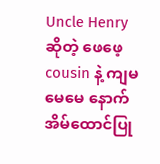Uncle Henry ဆိုတဲ့ ဖေဖေ့ cousin နဲ့ ကျမ မေမေ နောက် အိမ်ထောင်ပြု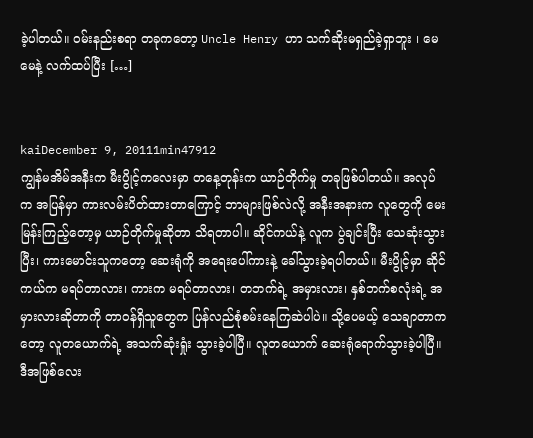ခဲ့ပါတယ်။ ဝမ်းနည်းစရာ တခုကတော့ Uncle Henry ဟာ သက်ဆိုးမရှည်ခဲ့ရှာဘူး ၊ မေမေနဲ့ လက်ထပ်ပြီး […]


kaiDecember 9, 20111min47912
ကျွန်မအိမ်အနီးက မီးပွိုင့်ကလေးမှာ တနေ့တုန်းက ယာဉ်တိုက်မှု တခုဖြစ်ပါတယ်။ အလုပ်က အပြန်မှာ ကားလမ်းပိတ်ထားတာကြောင့် ဘာများဖြစ်လဲလို့ အနီးအနားက လူတွေကို မေးမြန်းကြည့်တော့မှ ယာဉ်တိုက်မှုဆိုတာ သိရတာပါ။ ဆိုင်ကယ်နဲ့ လူက ပွဲချင်းပြီး သေဆုံးသွားပြီး၊ ကားမောင်းသူကတော့ ဆေးရုံကို အရေးပေါ်ကားနဲ့ ခေါ်သွားခဲ့ရပါတယ်။ မီးပွိုင့်မှာ ဆိုင်ကယ်က မရပ်တာလား၊ ကားက မရပ်တာလား၊ တဘက်ရဲ့ အမှားလား၊ နှစ်ဘက်စလုံးရဲ့ အမှားလားဆိုတာကို တာဝန်ရှိသူတွေက ပြန်လည်စုံစမ်းနေကြဆဲပါပဲ။ သို့ပေမယ့် သေချာတာကတော့ လူတယောက်ရဲ့ အသက်ဆုံးရှုံး သွားခဲ့ပါပြီ။ လူတယောက် ဆေးရုံရောက်သွားခဲ့ပါပြီ။ ဒီအဖြစ်လေး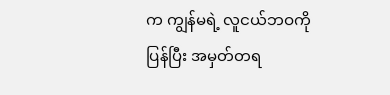က ကျွန်မရဲ့ လူငယ်ဘဝကို ပြန်ပြီး အမှတ်တရ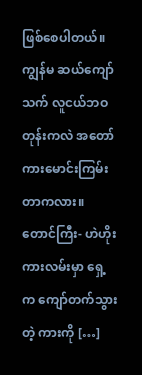ဖြစ်စေပါတယ်။ ကျွန်မ ဆယ်ကျော်သက် လူငယ်ဘဝတုန်းကလဲ အတော်ကားမောင်းကြမ်းတာကလား။ တောင်ကြီး- ဟဲဟိုးကားလမ်းမှာ ရှေ့က ကျော်တက်သွားတဲ့ ကားကို […]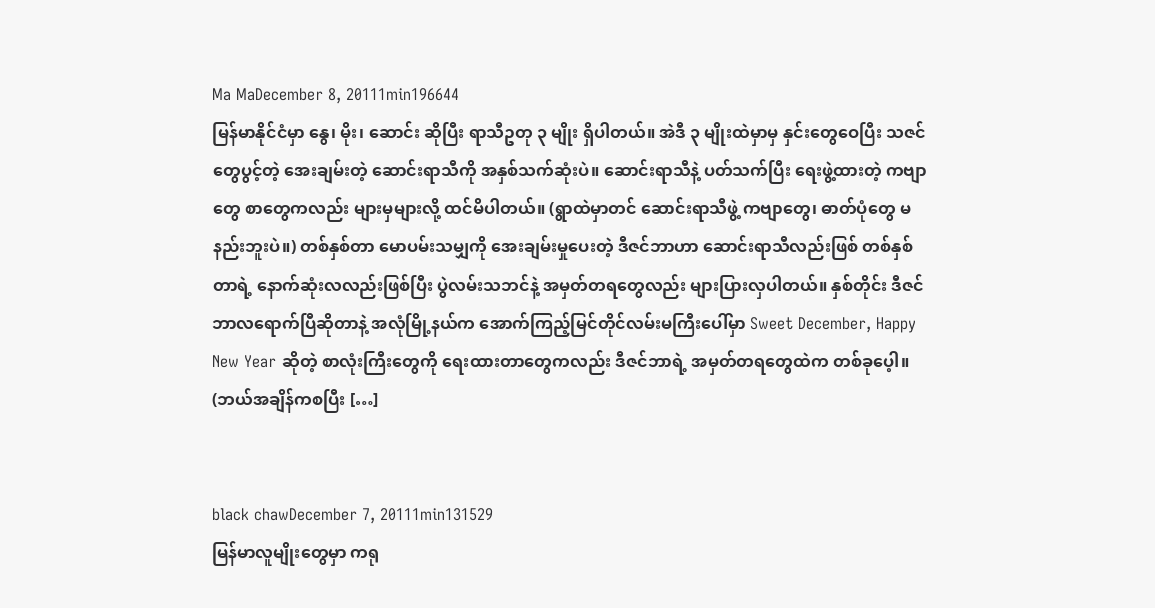Ma MaDecember 8, 20111min196644
မြန်မာနိုင်ငံမှာ နွေ၊ မိုး၊ ဆောင်း ဆိုပြီး ရာသီဥတု ၃ မျိုး ရှိပါတယ်။ အဲဒီ ၃ မျိုးထဲမှာမှ နှင်းတွေဝေပြီး သဇင်တွေပွင့်တဲ့ အေးချမ်းတဲ့ ဆောင်းရာသီကို အနှစ်သက်ဆုံးပဲ။ ဆောင်းရာသီနဲ့ ပတ်သက်ပြီး ရေးဖွဲ့ထားတဲ့ ကဗျာတွေ စာတွေကလည်း များမှများလို့ ထင်မိပါတယ်။ (ရွာထဲမှာတင် ဆောင်းရာသီဖွဲ့ ကဗျာတွေ၊ ဓာတ်ပုံတွေ မနည်းဘူးပဲ။) တစ်နှစ်တာ မောပမ်းသမျှကို အေးချမ်းမှုပေးတဲ့ ဒီဇင်ဘာဟာ ဆောင်းရာသီလည်းဖြစ် တစ်နှစ်တာရဲ့ နောက်ဆုံးလလည်းဖြစ်ပြီး ပွဲလမ်းသဘင်နဲ့ အမှတ်တရတွေလည်း များပြားလှပါတယ်။ နှစ်တိုင်း ဒီဇင်ဘာလရောက်ပြီဆိုတာနဲ့ အလုံမြို့နယ်က အောက်ကြည့်မြင်တိုင်လမ်းမကြီးပေါ်မှာ Sweet December, Happy New Year ဆိုတဲ့ စာလုံးကြီးတွေကို ရေးထားတာတွေကလည်း ဒီဇင်ဘာရဲ့ အမှတ်တရတွေထဲက တစ်ခုပေ့ါ။ (ဘယ်အချိန်ကစပြီး […]


black chawDecember 7, 20111min131529
မြန်မာလူမျိုးတွေမှာ ကရု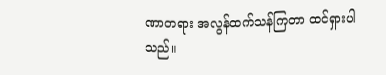ဏာတရား အလွန်ထက်သန်ကြတာ ထင်ရှားပါသည်။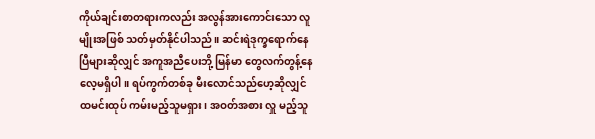ကိုယ်ချင်းစာတရားကလည်း အလွန်အားကောင်းသော လူမျိုးအဖြစ် သတ်မှတ်နိုင်ပါသည်။ ဆင်းရဲဒုက္ခရောက်နေပြီများဆိုလျှင် အကူအညီပေးဘို့ မြန်မာ တွေလက်တွန့်နေလေ့မရှိပါ။ ရပ်ကွက်တစ်ခု မီးလောင်သည်ဟေ့ဆိုလျှင် ထမင်းထုပ် ကမ်းမည့်သူမရှား၊ အဝတ်အစား လှူ မည့်သူ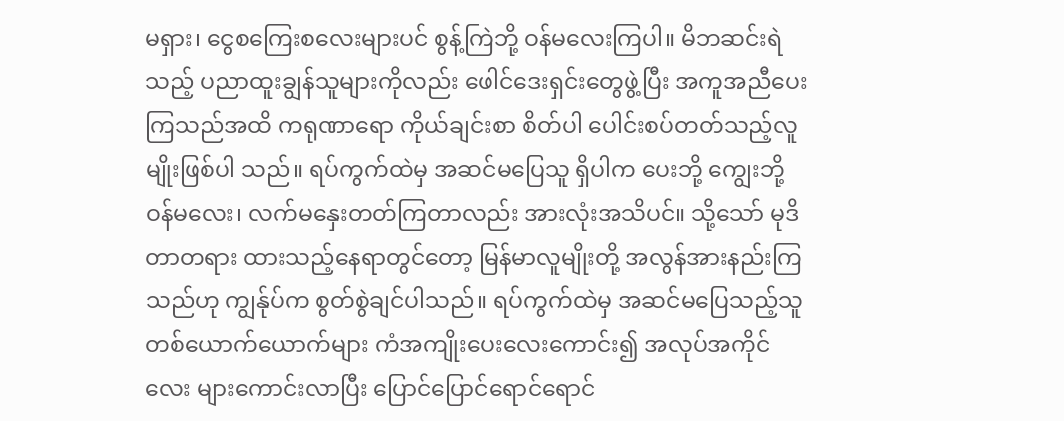မရှား၊ ငွေစကြေးစလေးများပင် စွန့်ကြဲဘို့ ဝန်မလေးကြပါ။ မိဘဆင်းရဲသည့် ပညာထူးချွန်သူများကိုလည်း ဖေါင်ဒေးရှင်းတွေဖွဲ့ပြီး အကူအညီပေးကြသည်အထိ ကရုဏာရော ကိုယ်ချင်းစာ စိတ်ပါ ပေါင်းစပ်တတ်သည့်လူမျိုးဖြစ်ပါ သည်။ ရပ်ကွက်ထဲမှ အဆင်မပြေသူ ရှိပါက ပေးဘို့ ကျွေးဘို့ ဝန်မလေး၊ လက်မနှေးတတ်ကြတာလည်း အားလုံးအသိပင်။ သို့သော် မုဒိတာတရား ထားသည့်နေရာတွင်တော့ မြန်မာလူမျိုးတို့ အလွန်အားနည်းကြသည်ဟု ကျွန်ုပ်က စွတ်စွဲချင်ပါသည်။ ရပ်ကွက်ထဲမှ အဆင်မပြေသည့်သူ တစ်ယောက်ယောက်များ ကံအကျိုးပေးလေးကောင်း၍ အလုပ်အကိုင်လေး များကောင်းလာပြီး ပြောင်ပြောင်ရောင်ရောင်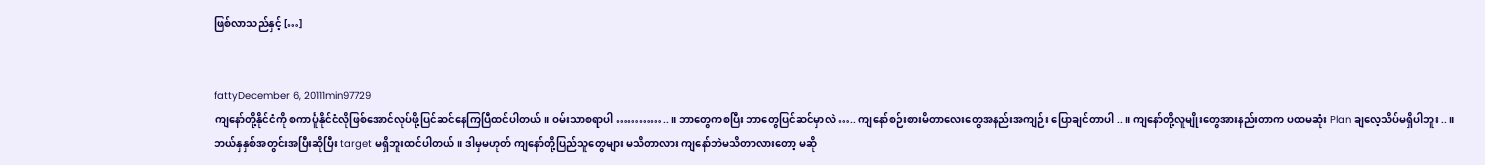ဖြစ်လာသည်နှင့် […]


fattyDecember 6, 20111min97729
ကျနော်တို့နိုင်ငံကို စကာင်္ပူနိုင်ငံလိုဖြစ်အောင်လုပ်ဖို့ပြင်ဆင်နေကြပြီထင်ပါတယ်။ ဝမ်းသာစရာပါ …………..။ ဘာတွေကစပြီး ဘာတွေပြင်ဆင်မှာလဲ ….. ကျနော်စဉ်းစားမိတာလေးတွေအနည်းအကျဉ်း ပြောချင်တာပါ ..။ ကျနော်တို့လူမျိုးတွေအားနည်းတာက ပထမဆုံး Plan ချလေ့သိပ်မရှိပါဘူး ..။ ဘယ်နှနှစ်အတွင်းအပြီးဆိုပြီး target မရှိဘူးထင်ပါတယ်။ ဒါမှမဟုတ် ကျနော်တို့ပြည်သူတွေများ မသိတာလား ကျနော်ဘဲမသိတာလားတော့ မဆို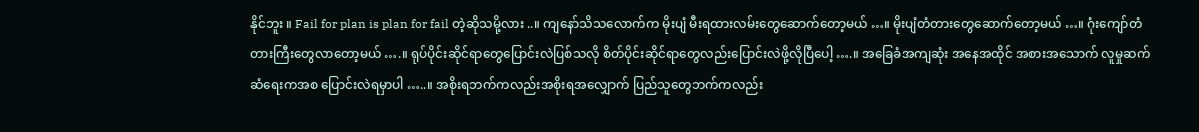နိုင်ဘူး ။ Fail for plan is plan for fail တဲ့ဆိုသမို့လား ..။ ကျနော်သိသလောက်က မိုးပျံ မီးရထားလမ်းတွေဆောက်တော့မယ် …။ မိုးပျံတံတားတွေဆောက်တော့မယ် …။ ဂုံးကျော်တံတားကြီးတွေလာတော့မယ် ….။ ရုပ်ပိုင်းဆိုင်ရာတွေပြောင်းလဲပြစ်သလို စိတ်ပိုင်းဆိုင်ရာတွေလည်းပြောင်းလဲဖို့လိုပြီပေါ့ ….။ အခြေခံအကျဆုံး အနေအထိုင် အစားအသောက် လူမှုဆက်ဆံရေးကအစ ပြောင်းလဲရမှာပါ …..။ အစိုးရဘက်ကလည်းအစိုးရအလျှောက် ပြည်သူတွေဘက်ကလည်း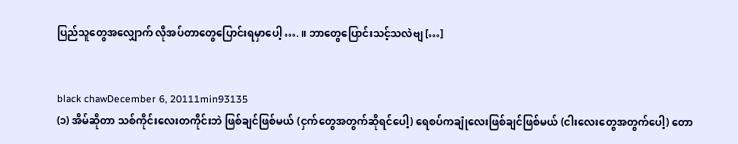ပြည်သူတွေအလျှောက် လိုအပ်တာတွေပြောင်းရမှာပေါ့ ….။ ဘာတွေပြောင်းသင့်သလဲဗျ […]


black chawDecember 6, 20111min93135
(၁) အိမ်ဆိုတာ သစ်ကိုင်းလေးတကိုင်းဘဲ ဖြစ်ချင်ဖြစ်မယ် (ငှက်တွေအတွက်ဆိုရင်ပေါ့) ရေစပ်ကချုံလေးဖြစ်ချင်ဖြစ်မယ် (ငါးလေးတွေအတွက်ပေါ့) တော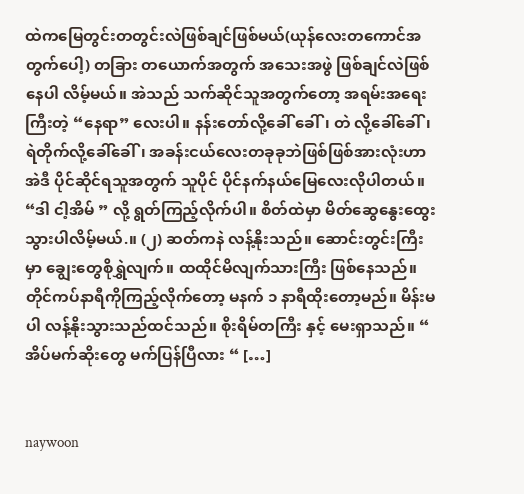ထဲကမြေတွင်းတတွင်းလဲဖြစ်ချင်ဖြစ်မယ်(ယုန်လေးတကောင်အတွက်ပေါ့) တခြား တယောက်အတွက် အသေးအဖွဲ ဖြစ်ချင်လဲဖြစ်နေပါ လိမ့်မယ်။ အဲသည် သက်ဆိုင်သူအတွက်တော့ အရမ်းအရေးကြီးတဲ့ “နေရာ” လေးပါ။ နန်းတော်လို့ခေါ် ခေါ်၊ တဲ လို့ခေါ်ခေါ်၊ ရဲတိုက်လို့ခေါ်ခေါ်၊ အခန်းငယ်လေးတခုခုဘဲဖြစ်ဖြစ်အားလုံးဟာ အဲဒီ ပိုင်ဆိုင်ရသူအတွက် သူပိုင် ပိုင်နက်နယ်မြေလေးလိုပါတယ်။ “ဒါ ငါ့အိမ် ” လို့ ရွတ်ကြည့်လိုက်ပါ။ စိတ်ထဲမှာ မိတ်ဆွေနွေးထွေးသွားပါလိမ့်မယ်.။ (၂) ဆတ်ကနဲ လန့်နိုးသည်။ ဆောင်းတွင်းကြီးမှာ ချွေးတွေစိုရွှဲလျက်။ ထထိုင်မိလျက်သားကြီး ဖြစ်နေသည်။ တိုင်ကပ်နာရီကိုကြည့်လိုက်တော့ မနက် ၁ နာရီထိုးတော့မည်။ မိန်းမပါ လန့်နိုးသွားသည်ထင်သည်။ စိုးရိမ်တကြီး နှင့် မေးရှာသည်။ “ အိပ်မက်ဆိုးတွေ မက်ပြန်ပြီလား “ […]


naywoon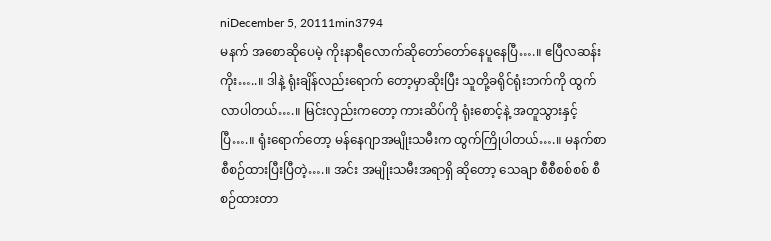niDecember 5, 20111min3794
မနက် အစောဆိုပေမဲ့ ကိုးနာရီလောက်ဆိုတော်တော်နေပူနေပြီ….။ ဧပြီလဆန်းကိုး…..။ ဒါနဲ့ ရုံးချိန်လည်းရောက် တော့မှာဆိုးပြီး သူတို့ခရိုင်ရုံးဘက်ကို ထွက်လာပါတယ်….။ မြင်းလှည်းကတော့ ကားဆိပ်ကို ရုံးစောင့်နဲ့ အတူသွားနှင့်ပြီ….။ ရုံးရောက်တော့ မန်နေဂျာအမျိုးသမီးက ထွက်ကြိုပါတယ်….။ မနက်စာစီစဉ်ထားပြီးပြီတဲ့….။ အင်း အမျိုးသမီးအရာရှိ ဆိုတော့ သေချာ စီစီစစ်စစ် စီစဉ်ထားတာ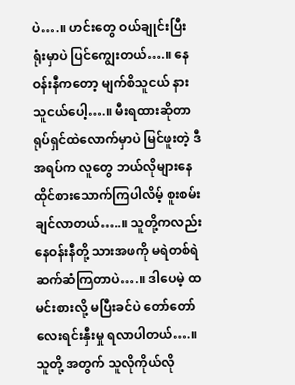ပဲ….။ ဟင်းတွေ ဝယ်ချုင်းပြီး ရုံးမှာပဲ ပြင်ကျွေးတယ်….။ နေဝန်းနီကတော့ မျက်စိသူငယ် နားသူငယ်ပေါ့….။ မီးရထားဆိုတာ ရုပ်ရှင်ထဲလောက်မှာပဲ မြင်ဖူးတဲ့ ဒီအရပ်က လူတွေ ဘယ်လိုများနေထိုင်စားသောက်ကြပါလိမ့် စူးစမ်းချင်လာတယ်…..။ သူတို့ကလည်း နေဝန်းနီတို့ သားအဖကို မရဲတစ်ရဲ ဆက်ဆံကြတာပဲ….။ ဒါပေမဲ့ ထမင်းစားလို့ မပြီးခင်ပဲ တော်တော်လေးရင်းနှီးမှု ရလာပါတယ်….။ သူတို့ အတွက် သူလိုကိုယ်လို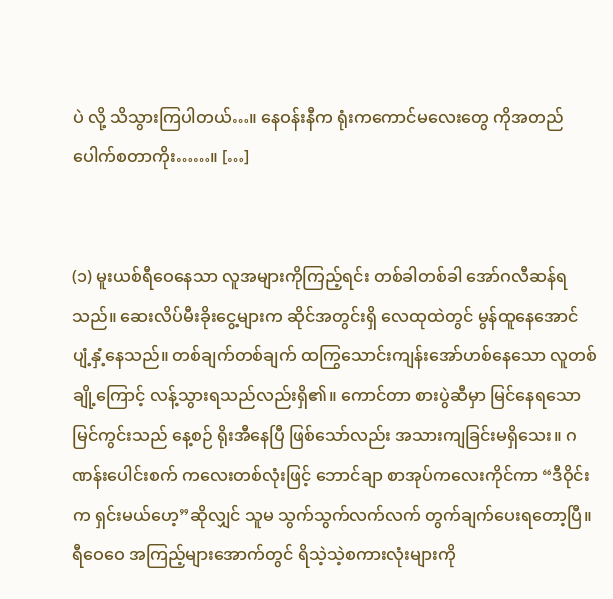ပဲ လို့ သိသွားကြပါတယ်…။ နေဝန်းနီက ရုံးကကောင်မလေးတွေ ကိုအတည်ပေါက်စတာကိုး……။ […]


(၁) မူးယစ်ရီဝေနေသာ လူအများကိုကြည့်ရင်း တစ်ခါတစ်ခါ အော်ဂလီဆန်ရသည်။ ဆေးလိပ်မီးခိုးငွေ့များက ဆိုင်အတွင်းရှိ လေထုထဲတွင် မွန်ထူနေအောင် ပျံ့နှံ့နေသည်။ တစ်ချက်တစ်ချက် ထကြွသောင်းကျန်းအော်ဟစ်နေသော လူတစ်ချို့ကြောင့် လန့်သွားရသည်လည်းရှိ၏။ ကောင်တာ စားပွဲဆီမှာ မြင်နေရသော မြင်ကွင်းသည် နေ့စဉ် ရိုးအီနေပြီ ဖြစ်သော်လည်း အသားကျခြင်းမရှိသေး။ ဂဏန်းပေါင်းစက် ကလေးတစ်လုံးဖြင့် ဘောင်ချာ စာအုပ်ကလေးကိုင်ကာ “ဒီဝိုင်းက ရှင်းမယ်ဟေ့”ဆိုလျှင် သူမ သွက်သွက်လက်လက် တွက်ချက်ပေးရတော့ပြီ။ ရီဝေဝေ အကြည့်များအောက်တွင် ရိသဲ့သဲ့စကားလုံးများကို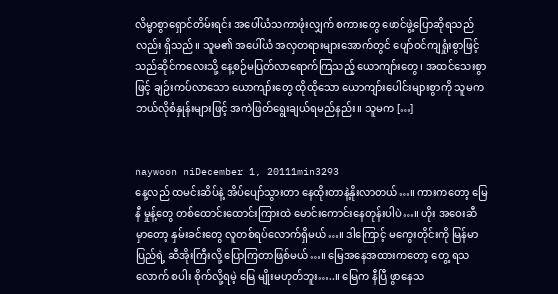လိမ္မာစွာရှောင်တိမ်းရင်း အပေါ်ယံသကာဖုံးလျှက် စကားတွေ ဖောင်ဖွဲ့ပြောဆိုရသည်လည်း ရှိသည်။ သူမ၏ အပေါ်ယံ အလှတရားများအောက်တွင် ပျော်ဝင်ကျရှုံးစွာဖြင့် သည်ဆိုင်ကလေးသို့ နေ့စဉ်မပြတ်လာရောက်ကြသည့် ယောကျာ်းတွေ၊ အထင်သေးစွာဖြင့် ချဉ်းကပ်လာသော ယောကျာ်းတွေ ထိုထိုသော ယောကျာ်းပေါင်းများစွာကို သူမက ဘယ်လိုစံနှုန်းများဖြင့် အကဲဖြတ်ရွေးချယ်ရမည်နည်း။ သူမက […]


naywoon niDecember 1, 20111min3293
နေ့လည် ထမင်းဆိပ်နဲ့ အိပ်ပျော်သွားတာ နေထိုးတာနဲ့နိုးလာတယ်…။ ကားကတော့ မြေနီ မှုန့်တွေ တစ်ထောင်းထောင်းကြားထဲ မောင်းကောင်းနေတုန်းပါပဲ…။ ဟိုး အဝေးဆီမှာတော့ နှမ်းခင်းတွေ လူတစ်ရပ်လောက်ရှိမယ်…။ ဒါကြောင့် မကွေးတိုင်းကို မြန်မာပြည်ရဲ့ ဆီအိုးကြီးလို့ ပြောကြတာဖြစ်မယ်…။ မြေအနေအထားကတော့ တွေ့ ရသလောက် စပါး စိုက်လို့ရမဲ့ မြေ မျိုးမဟုတ်ဘူး…..။ မြေက နီပြီ ဖွာနေသ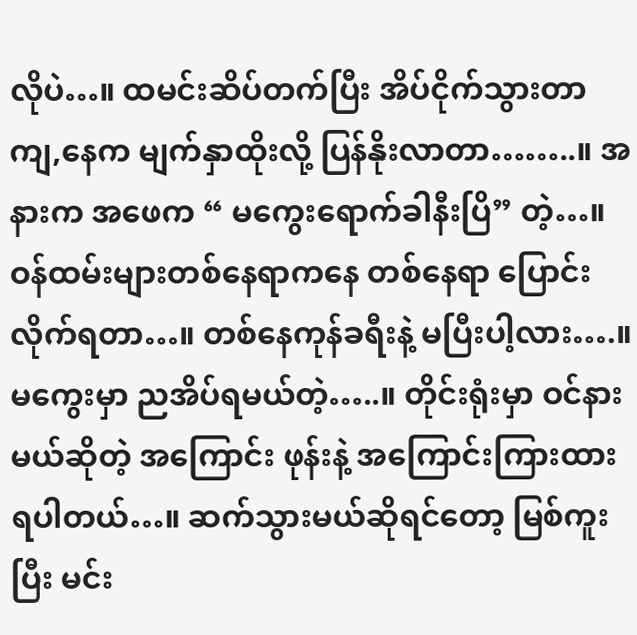လိုပဲ…။ ထမင်းဆိပ်တက်ပြီး အိပ်ငိုက်သွားတာ ကျ,နေက မျက်နှာထိုးလို့ ပြန်နိုးလာတာ……..။ အနားက အဖေက “ မကွေးရောက်ခါနီးပြိ” တဲ့…။ ဝန်ထမ်းများတစ်နေရာကနေ တစ်နေရာ ပြောင်းလိုက်ရတာ…။ တစ်နေကုန်ခရီးနဲ့ မပြီးပါ့လား….။ မကွေးမှာ ညအိပ်ရမယ်တဲ့…..။ တိုင်းရုံးမှာ ဝင်နားမယ်ဆိုတဲ့ အကြောင်း ဖုန်းနဲ့ အကြောင်းကြားထားရပါတယ်…။ ဆက်သွားမယ်ဆိုရင်တော့ မြစ်ကူးပြီး မင်း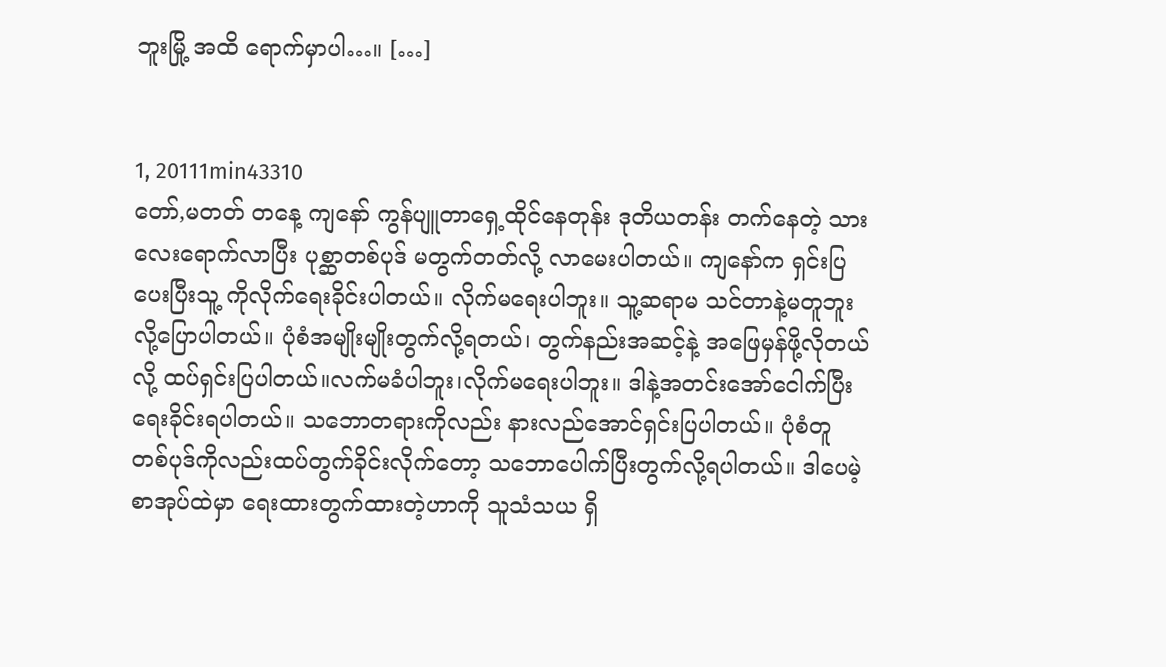ဘူးမြို့ အထိ ရောက်မှာပါ…။ […]


1, 20111min43310
တော်,မတတ် တနေ့ ကျနော် ကွန်ပျူတာရှေ့ထိုင်နေတုန်း ဒုတိယတန်း တက်နေတဲ့ သားလေးရောက်လာပြီး ပုစ္ဆာတစ်ပုဒ် မတွက်တတ်လို့ လာမေးပါတယ်။ ကျနော်က ရှင်းပြပေးပြီးသူ့ ကိုလိုက်ရေးခိုင်းပါတယ်။ လိုက်မရေးပါဘူး။ သူ့ဆရာမ သင်တာနဲ့မတူဘူးလို့ပြောပါတယ်။ ပုံစံအမျိုးမျိုးတွက်လို့ရတယ်၊ တွက်နည်းအဆင့်နဲ့ အဖြေမှန်ဖို့လိုတယ်လို့ ထပ်ရှင်းပြပါတယ်။လက်မခံပါဘူး၊လိုက်မရေးပါဘူး။ ဒါနဲ့အတင်းအော်ငေါက်ပြီးရေးခိုင်းရပါတယ်။ သဘောတရားကိုလည်း နားလည်အောင်ရှင်းပြပါတယ်။ ပုံစံတူ တစ်ပုဒ်ကိုလည်းထပ်တွက်ခိုင်းလိုက်တော့ သဘောပေါက်ပြီးတွက်လို့ရပါတယ်။ ဒါပေမဲ့ စာအုပ်ထဲမှာ ရေးထားတွက်ထားတဲ့ဟာကို သူသံသယ ရှိ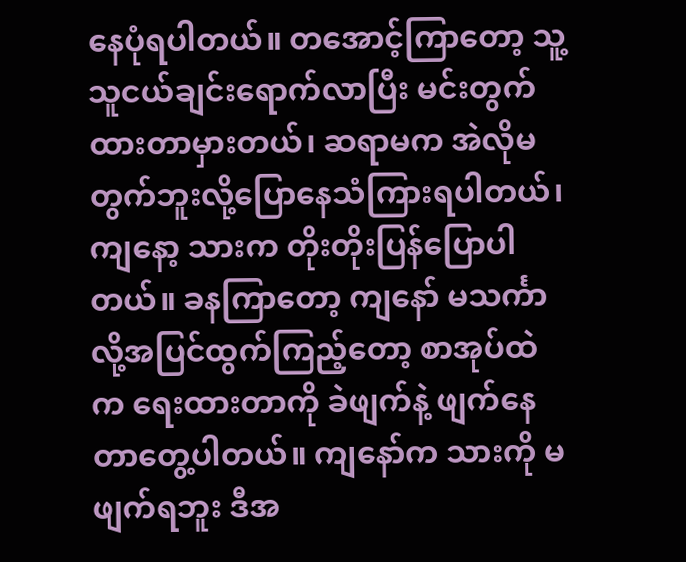နေပုံရပါတယ်။ တအောင့်ကြာတော့ သူ့သူငယ်ချင်းရောက်လာပြီး မင်းတွက်ထားတာမှားတယ်၊ ဆရာမက အဲလိုမတွက်ဘူးလို့ပြောနေသံကြားရပါတယ်၊ ကျနော့ သားက တိုးတိုးပြန်ပြောပါတယ်။ ခနကြာတော့ ကျနော် မသင်္ကာလို့အပြင်ထွက်ကြည့်တော့ စာအုပ်ထဲက ရေးထားတာကို ခဲဖျက်နဲ့ ဖျက်နေတာတွေ့ပါတယ်။ ကျနော်က သားကို မဖျက်ရဘူး ဒီအ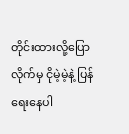တိုင်းထားလို့ပြောလိုက်မှ ငိုမဲ့မဲ့နဲ့ ပြန်ရေးနေပါ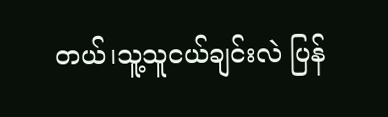တယ်၊သူ့သူငယ်ချင်းလဲ ပြန်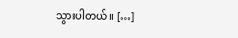သွားပါတယ်။ […]